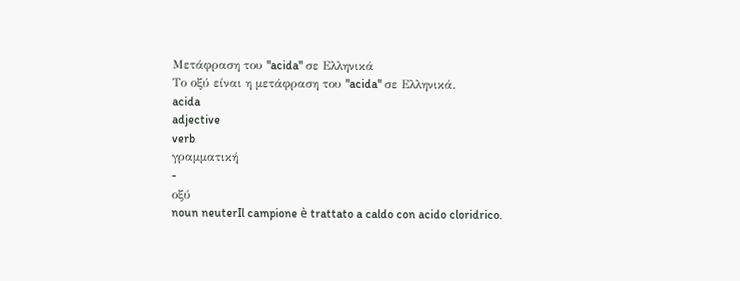Μετάφραση του "acida" σε Ελληνικά
Το οξύ είναι η μετάφραση του "acida" σε Ελληνικά.
acida
adjective
verb
γραμματική
-
οξύ
noun neuterIl campione è trattato a caldo con acido cloridrico.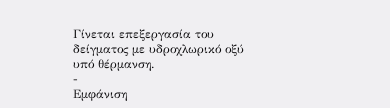Γίνεται επεξεργασία του δείγματος με υδροχλωρικό οξύ υπό θέρμανση.
-
Εμφάνιση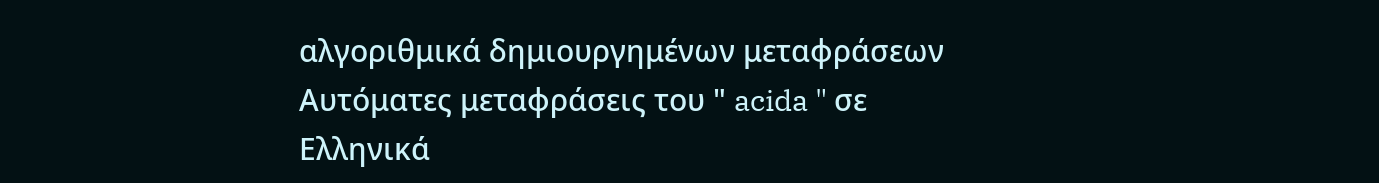αλγοριθμικά δημιουργημένων μεταφράσεων
Αυτόματες μεταφράσεις του " acida " σε Ελληνικά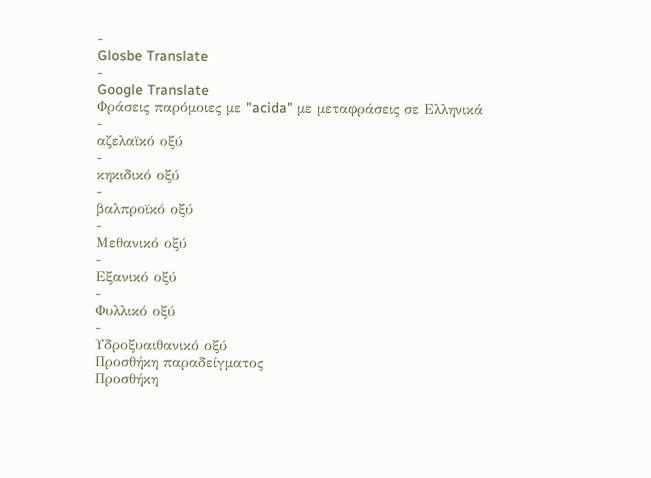-
Glosbe Translate
-
Google Translate
Φράσεις παρόμοιες με "acida" με μεταφράσεις σε Ελληνικά
-
αζελαϊκό οξύ
-
κηκιδικό οξύ
-
βαλπροϊκό οξύ
-
Μεθανικό οξύ
-
Εξανικό οξύ
-
Φυλλικό οξύ
-
Υδροξυαιθανικό οξύ
Προσθήκη παραδείγματος
Προσθήκη